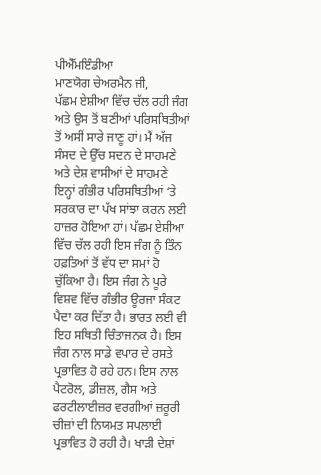ਪੀਐੱਮਇੰਡੀਆ
ਮਾਣਯੋਗ ਚੇਅਰਮੈਨ ਜੀ,
ਪੱਛਮ ਏਸ਼ੀਆ ਵਿੱਚ ਚੱਲ ਰਹੀ ਜੰਗ ਅਤੇ ਉਸ ਤੋਂ ਬਣੀਆਂ ਪਰਿਸਥਿਤੀਆਂ ਤੋਂ ਅਸੀਂ ਸਾਰੇ ਜਾਣੂ ਹਾਂ। ਮੈਂ ਅੱਜ ਸੰਸਦ ਦੇ ਉੱਚ ਸਦਨ ਦੇ ਸਾਹਮਣੇ ਅਤੇ ਦੇਸ਼ ਵਾਸੀਆਂ ਦੇ ਸਾਹਮਣੇ ਇਨ੍ਹਾਂ ਗੰਭੀਰ ਪਰਿਸਥਿਤੀਆਂ ‘ਤੇ ਸਰਕਾਰ ਦਾ ਪੱਖ ਸਾਂਝਾ ਕਰਨ ਲਈ ਹਾਜ਼ਰ ਹੋਇਆ ਹਾਂ। ਪੱਛਮ ਏਸ਼ੀਆ ਵਿੱਚ ਚੱਲ ਰਹੀ ਇਸ ਜੰਗ ਨੂੰ ਤਿੰਨ ਹਫ਼ਤਿਆਂ ਤੋਂ ਵੱਧ ਦਾ ਸਮਾਂ ਹੋ ਚੁੱਕਿਆ ਹੈ। ਇਸ ਜੰਗ ਨੇ ਪੂਰੇ ਵਿਸ਼ਵ ਵਿੱਚ ਗੰਭੀਰ ਊਰਜਾ ਸੰਕਟ ਪੈਦਾ ਕਰ ਦਿੱਤਾ ਹੈ। ਭਾਰਤ ਲਈ ਵੀ ਇਹ ਸਥਿਤੀ ਚਿੰਤਾਜਨਕ ਹੈ। ਇਸ ਜੰਗ ਨਾਲ ਸਾਡੇ ਵਪਾਰ ਦੇ ਰਸਤੇ ਪ੍ਰਭਾਵਿਤ ਹੋ ਰਹੇ ਹਨ। ਇਸ ਨਾਲ ਪੈਟਰੋਲ, ਡੀਜ਼ਲ, ਗੈਸ ਅਤੇ ਫਰਟੀਲਾਈਜ਼ਰ ਵਰਗੀਆਂ ਜ਼ਰੂਰੀ ਚੀਜ਼ਾਂ ਦੀ ਨਿਯਮਤ ਸਪਲਾਈ ਪ੍ਰਭਾਵਿਤ ਹੋ ਰਹੀ ਹੈ। ਖਾੜੀ ਦੇਸ਼ਾਂ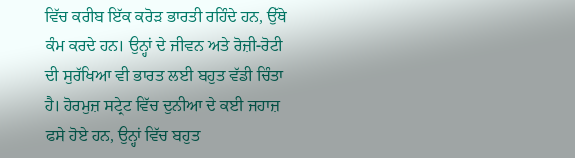ਵਿੱਚ ਕਰੀਬ ਇੱਕ ਕਰੋੜ ਭਾਰਤੀ ਰਹਿੰਦੇ ਹਨ, ਉੱਥੇ ਕੰਮ ਕਰਦੇ ਹਨ। ਉਨ੍ਹਾਂ ਦੇ ਜੀਵਨ ਅਤੇ ਰੋਜ਼ੀ-ਰੋਟੀ ਦੀ ਸੁਰੱਖਿਆ ਵੀ ਭਾਰਤ ਲਈ ਬਹੁਤ ਵੱਡੀ ਚਿੰਤਾ ਹੈ। ਹੋਰਮੁਜ਼ ਸਟ੍ਰੇਟ ਵਿੱਚ ਦੁਨੀਆ ਦੇ ਕਈ ਜਹਾਜ਼ ਫਸੇ ਹੋਏ ਹਨ, ਉਨ੍ਹਾਂ ਵਿੱਚ ਬਹੁਤ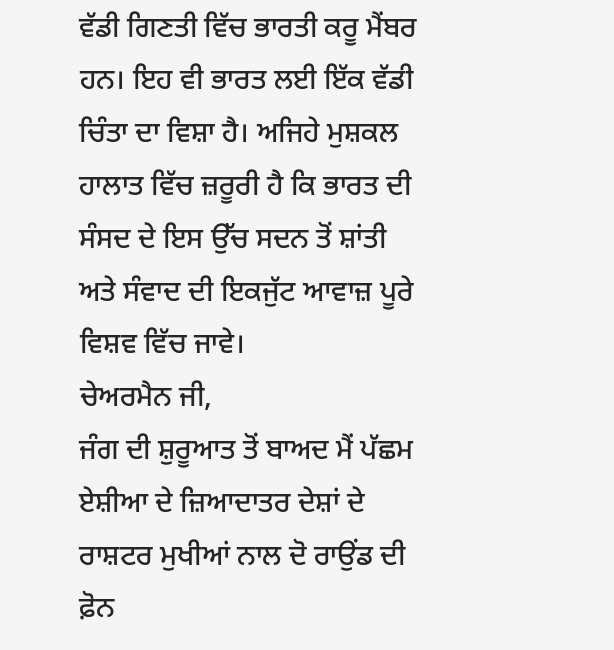ਵੱਡੀ ਗਿਣਤੀ ਵਿੱਚ ਭਾਰਤੀ ਕਰੂ ਮੈਂਬਰ ਹਨ। ਇਹ ਵੀ ਭਾਰਤ ਲਈ ਇੱਕ ਵੱਡੀ ਚਿੰਤਾ ਦਾ ਵਿਸ਼ਾ ਹੈ। ਅਜਿਹੇ ਮੁਸ਼ਕਲ ਹਾਲਾਤ ਵਿੱਚ ਜ਼ਰੂਰੀ ਹੈ ਕਿ ਭਾਰਤ ਦੀ ਸੰਸਦ ਦੇ ਇਸ ਉੱਚ ਸਦਨ ਤੋਂ ਸ਼ਾਂਤੀ ਅਤੇ ਸੰਵਾਦ ਦੀ ਇਕਜੁੱਟ ਆਵਾਜ਼ ਪੂਰੇ ਵਿਸ਼ਵ ਵਿੱਚ ਜਾਵੇ।
ਚੇਅਰਮੈਨ ਜੀ,
ਜੰਗ ਦੀ ਸ਼ੁਰੂਆਤ ਤੋਂ ਬਾਅਦ ਮੈਂ ਪੱਛਮ ਏਸ਼ੀਆ ਦੇ ਜ਼ਿਆਦਾਤਰ ਦੇਸ਼ਾਂ ਦੇ ਰਾਸ਼ਟਰ ਮੁਖੀਆਂ ਨਾਲ ਦੋ ਰਾਉਂਡ ਦੀ ਫ਼ੋਨ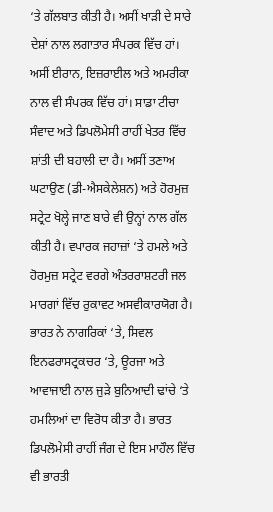‘ਤੇ ਗੱਲਬਾਤ ਕੀਤੀ ਹੈ। ਅਸੀਂ ਖਾੜੀ ਦੇ ਸਾਰੇ ਦੇਸ਼ਾਂ ਨਾਲ ਲਗਾਤਾਰ ਸੰਪਰਕ ਵਿੱਚ ਹਾਂ। ਅਸੀਂ ਈਰਾਨ, ਇਜ਼ਰਾਈਲ ਅਤੇ ਅਮਰੀਕਾ ਨਾਲ ਵੀ ਸੰਪਰਕ ਵਿੱਚ ਹਾਂ। ਸਾਡਾ ਟੀਚਾ ਸੰਵਾਦ ਅਤੇ ਡਿਪਲੋਮੇਸੀ ਰਾਹੀਂ ਖੇਤਰ ਵਿੱਚ ਸ਼ਾਂਤੀ ਦੀ ਬਹਾਲੀ ਦਾ ਹੈ। ਅਸੀਂ ਤਣਾਅ ਘਟਾਉਣ (ਡੀ-ਐਸਕੇਲੇਸ਼ਨ) ਅਤੇ ਹੋਰਮੁਜ਼ ਸਟ੍ਰੇਟ ਖੋਲ੍ਹੇ ਜਾਣ ਬਾਰੇ ਵੀ ਉਨ੍ਹਾਂ ਨਾਲ ਗੱਲ ਕੀਤੀ ਹੈ। ਵਪਾਰਕ ਜਹਾਜ਼ਾਂ ‘ਤੇ ਹਮਲੇ ਅਤੇ ਹੋਰਮੁਜ਼ ਸਟ੍ਰੇਟ ਵਰਗੇ ਅੰਤਰਰਾਸ਼ਟਰੀ ਜਲ ਮਾਰਗਾਂ ਵਿੱਚ ਰੁਕਾਵਟ ਅਸਵੀਕਾਰਯੋਗ ਹੈ। ਭਾਰਤ ਨੇ ਨਾਗਰਿਕਾਂ ‘ਤੇ, ਸਿਵਲ ਇਨਫਰਾਸਟ੍ਰਕਚਰ ‘ਤੇ, ਊਰਜਾ ਅਤੇ ਆਵਾਜਾਈ ਨਾਲ ਜੁੜੇ ਬੁਨਿਆਦੀ ਢਾਂਚੇ ‘ਤੇ ਹਮਲਿਆਂ ਦਾ ਵਿਰੋਧ ਕੀਤਾ ਹੈ। ਭਾਰਤ ਡਿਪਲੋਮੇਸੀ ਰਾਹੀਂ ਜੰਗ ਦੇ ਇਸ ਮਾਹੌਲ ਵਿੱਚ ਵੀ ਭਾਰਤੀ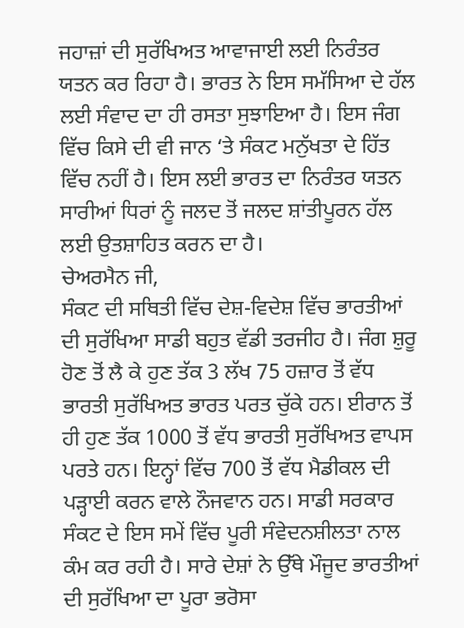ਜਹਾਜ਼ਾਂ ਦੀ ਸੁਰੱਖਿਅਤ ਆਵਾਜਾਈ ਲਈ ਨਿਰੰਤਰ ਯਤਨ ਕਰ ਰਿਹਾ ਹੈ। ਭਾਰਤ ਨੇ ਇਸ ਸਮੱਸਿਆ ਦੇ ਹੱਲ ਲਈ ਸੰਵਾਦ ਦਾ ਹੀ ਰਸਤਾ ਸੁਝਾਇਆ ਹੈ। ਇਸ ਜੰਗ ਵਿੱਚ ਕਿਸੇ ਦੀ ਵੀ ਜਾਨ ‘ਤੇ ਸੰਕਟ ਮਨੁੱਖਤਾ ਦੇ ਹਿੱਤ ਵਿੱਚ ਨਹੀਂ ਹੈ। ਇਸ ਲਈ ਭਾਰਤ ਦਾ ਨਿਰੰਤਰ ਯਤਨ ਸਾਰੀਆਂ ਧਿਰਾਂ ਨੂੰ ਜਲਦ ਤੋਂ ਜਲਦ ਸ਼ਾਂਤੀਪੂਰਨ ਹੱਲ ਲਈ ਉਤਸ਼ਾਹਿਤ ਕਰਨ ਦਾ ਹੈ।
ਚੇਅਰਮੈਨ ਜੀ,
ਸੰਕਟ ਦੀ ਸਥਿਤੀ ਵਿੱਚ ਦੇਸ਼-ਵਿਦੇਸ਼ ਵਿੱਚ ਭਾਰਤੀਆਂ ਦੀ ਸੁਰੱਖਿਆ ਸਾਡੀ ਬਹੁਤ ਵੱਡੀ ਤਰਜੀਹ ਹੈ। ਜੰਗ ਸ਼ੁਰੂ ਹੋਣ ਤੋਂ ਲੈ ਕੇ ਹੁਣ ਤੱਕ 3 ਲੱਖ 75 ਹਜ਼ਾਰ ਤੋਂ ਵੱਧ ਭਾਰਤੀ ਸੁਰੱਖਿਅਤ ਭਾਰਤ ਪਰਤ ਚੁੱਕੇ ਹਨ। ਈਰਾਨ ਤੋਂ ਹੀ ਹੁਣ ਤੱਕ 1000 ਤੋਂ ਵੱਧ ਭਾਰਤੀ ਸੁਰੱਖਿਅਤ ਵਾਪਸ ਪਰਤੇ ਹਨ। ਇਨ੍ਹਾਂ ਵਿੱਚ 700 ਤੋਂ ਵੱਧ ਮੈਡੀਕਲ ਦੀ ਪੜ੍ਹਾਈ ਕਰਨ ਵਾਲੇ ਨੌਜਵਾਨ ਹਨ। ਸਾਡੀ ਸਰਕਾਰ ਸੰਕਟ ਦੇ ਇਸ ਸਮੇਂ ਵਿੱਚ ਪੂਰੀ ਸੰਵੇਦਨਸ਼ੀਲਤਾ ਨਾਲ ਕੰਮ ਕਰ ਰਹੀ ਹੈ। ਸਾਰੇ ਦੇਸ਼ਾਂ ਨੇ ਉੱਥੇ ਮੌਜੂਦ ਭਾਰਤੀਆਂ ਦੀ ਸੁਰੱਖਿਆ ਦਾ ਪੂਰਾ ਭਰੋਸਾ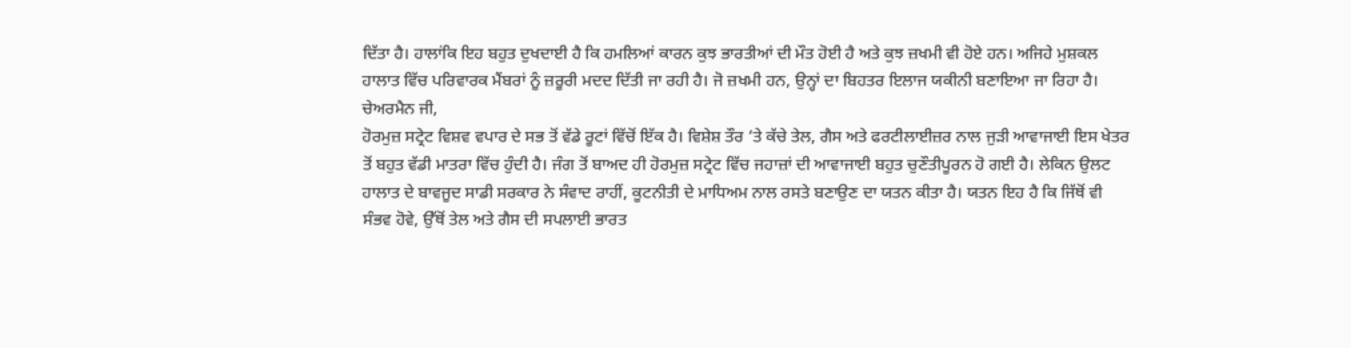ਦਿੱਤਾ ਹੈ। ਹਾਲਾਂਕਿ ਇਹ ਬਹੁਤ ਦੁਖਦਾਈ ਹੈ ਕਿ ਹਮਲਿਆਂ ਕਾਰਨ ਕੁਝ ਭਾਰਤੀਆਂ ਦੀ ਮੌਤ ਹੋਈ ਹੈ ਅਤੇ ਕੁਝ ਜ਼ਖਮੀ ਵੀ ਹੋਏ ਹਨ। ਅਜਿਹੇ ਮੁਸ਼ਕਲ ਹਾਲਾਤ ਵਿੱਚ ਪਰਿਵਾਰਕ ਮੈਂਬਰਾਂ ਨੂੰ ਜ਼ਰੂਰੀ ਮਦਦ ਦਿੱਤੀ ਜਾ ਰਹੀ ਹੈ। ਜੋ ਜ਼ਖਮੀ ਹਨ, ਉਨ੍ਹਾਂ ਦਾ ਬਿਹਤਰ ਇਲਾਜ ਯਕੀਨੀ ਬਣਾਇਆ ਜਾ ਰਿਹਾ ਹੈ।
ਚੇਅਰਮੈਨ ਜੀ,
ਹੋਰਮੁਜ਼ ਸਟ੍ਰੇਟ ਵਿਸ਼ਵ ਵਪਾਰ ਦੇ ਸਭ ਤੋਂ ਵੱਡੇ ਰੂਟਾਂ ਵਿੱਚੋਂ ਇੱਕ ਹੈ। ਵਿਸ਼ੇਸ਼ ਤੌਰ ‘ਤੇ ਕੱਚੇ ਤੇਲ, ਗੈਸ ਅਤੇ ਫਰਟੀਲਾਈਜ਼ਰ ਨਾਲ ਜੁੜੀ ਆਵਾਜਾਈ ਇਸ ਖੇਤਰ ਤੋਂ ਬਹੁਤ ਵੱਡੀ ਮਾਤਰਾ ਵਿੱਚ ਹੁੰਦੀ ਹੈ। ਜੰਗ ਤੋਂ ਬਾਅਦ ਹੀ ਹੋਰਮੁਜ਼ ਸਟ੍ਰੇਟ ਵਿੱਚ ਜਹਾਜ਼ਾਂ ਦੀ ਆਵਾਜਾਈ ਬਹੁਤ ਚੁਣੌਤੀਪੂਰਨ ਹੋ ਗਈ ਹੈ। ਲੇਕਿਨ ਉਲਟ ਹਾਲਾਤ ਦੇ ਬਾਵਜੂਦ ਸਾਡੀ ਸਰਕਾਰ ਨੇ ਸੰਵਾਦ ਰਾਹੀਂ, ਕੂਟਨੀਤੀ ਦੇ ਮਾਧਿਅਮ ਨਾਲ ਰਸਤੇ ਬਣਾਉਣ ਦਾ ਯਤਨ ਕੀਤਾ ਹੈ। ਯਤਨ ਇਹ ਹੈ ਕਿ ਜਿੱਥੋਂ ਵੀ ਸੰਭਵ ਹੋਵੇ, ਉੱਥੋਂ ਤੇਲ ਅਤੇ ਗੈਸ ਦੀ ਸਪਲਾਈ ਭਾਰਤ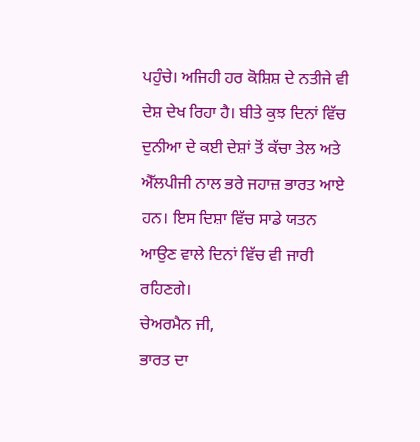ਪਹੁੰਚੇ। ਅਜਿਹੀ ਹਰ ਕੋਸ਼ਿਸ਼ ਦੇ ਨਤੀਜੇ ਵੀ ਦੇਸ਼ ਦੇਖ ਰਿਹਾ ਹੈ। ਬੀਤੇ ਕੁਝ ਦਿਨਾਂ ਵਿੱਚ ਦੁਨੀਆ ਦੇ ਕਈ ਦੇਸ਼ਾਂ ਤੋਂ ਕੱਚਾ ਤੇਲ ਅਤੇ ਐੱਲਪੀਜੀ ਨਾਲ ਭਰੇ ਜਹਾਜ਼ ਭਾਰਤ ਆਏ ਹਨ। ਇਸ ਦਿਸ਼ਾ ਵਿੱਚ ਸਾਡੇ ਯਤਨ ਆਉਣ ਵਾਲੇ ਦਿਨਾਂ ਵਿੱਚ ਵੀ ਜਾਰੀ ਰਹਿਣਗੇ।
ਚੇਅਰਮੈਨ ਜੀ,
ਭਾਰਤ ਦਾ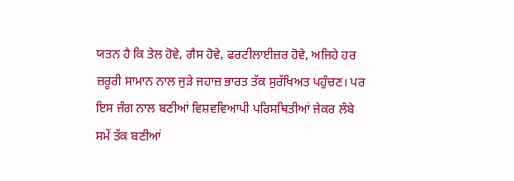ਯਤਨ ਹੈ ਕਿ ਤੇਲ ਹੋਵੇ, ਗੈਸ ਹੋਵੇ, ਫਰਟੀਲਾਈਜ਼ਰ ਹੋਵੇ, ਅਜਿਹੇ ਹਰ ਜ਼ਰੂਰੀ ਸਾਮਾਨ ਨਾਲ ਜੁੜੇ ਜਹਾਜ਼ ਭਾਰਤ ਤੱਕ ਸੁਰੱਖਿਅਤ ਪਹੁੰਚਣ। ਪਰ ਇਸ ਜੰਗ ਨਾਲ ਬਣੀਆਂ ਵਿਸ਼ਵਵਿਆਪੀ ਪਰਿਸਥਿਤੀਆਂ ਜੇਕਰ ਲੰਬੇ ਸਮੇਂ ਤੱਕ ਬਣੀਆਂ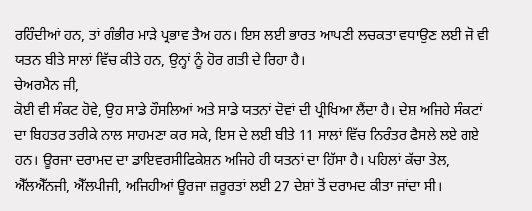ਰਹਿੰਦੀਆਂ ਹਨ, ਤਾਂ ਗੰਭੀਰ ਮਾੜੇ ਪ੍ਰਭਾਵ ਤੈਅ ਹਨ। ਇਸ ਲਈ ਭਾਰਤ ਆਪਣੀ ਲਚਕਤਾ ਵਧਾਉਣ ਲਈ ਜੋ ਵੀ ਯਤਨ ਬੀਤੇ ਸਾਲਾਂ ਵਿੱਚ ਕੀਤੇ ਹਨ, ਉਨ੍ਹਾਂ ਨੂੰ ਹੋਰ ਗਤੀ ਦੇ ਰਿਹਾ ਹੈ।
ਚੇਅਰਮੈਨ ਜੀ,
ਕੋਈ ਵੀ ਸੰਕਟ ਹੋਵੇ, ਉਹ ਸਾਡੇ ਹੌਸਲਿਆਂ ਅਤੇ ਸਾਡੇ ਯਤਨਾਂ ਦੋਵਾਂ ਦੀ ਪ੍ਰੀਖਿਆ ਲੈਂਦਾ ਹੈ। ਦੇਸ਼ ਅਜਿਹੇ ਸੰਕਟਾਂ ਦਾ ਬਿਹਤਰ ਤਰੀਕੇ ਨਾਲ ਸਾਹਮਣਾ ਕਰ ਸਕੇ, ਇਸ ਦੇ ਲਈ ਬੀਤੇ 11 ਸਾਲਾਂ ਵਿੱਚ ਨਿਰੰਤਰ ਫੈਸਲੇ ਲਏ ਗਏ ਹਨ। ਊਰਜਾ ਦਰਾਮਦ ਦਾ ਡਾਇਵਰਸੀਫਿਕੇਸ਼ਨ ਅਜਿਹੇ ਹੀ ਯਤਨਾਂ ਦਾ ਹਿੱਸਾ ਹੈ। ਪਹਿਲਾਂ ਕੱਚਾ ਤੇਲ, ਐੱਲਐੱਨਜੀ, ਐੱਲਪੀਜੀ, ਅਜਿਹੀਆਂ ਊਰਜਾ ਜ਼ਰੂਰਤਾਂ ਲਈ 27 ਦੇਸ਼ਾਂ ਤੋਂ ਦਰਾਮਦ ਕੀਤਾ ਜਾਂਦਾ ਸੀ।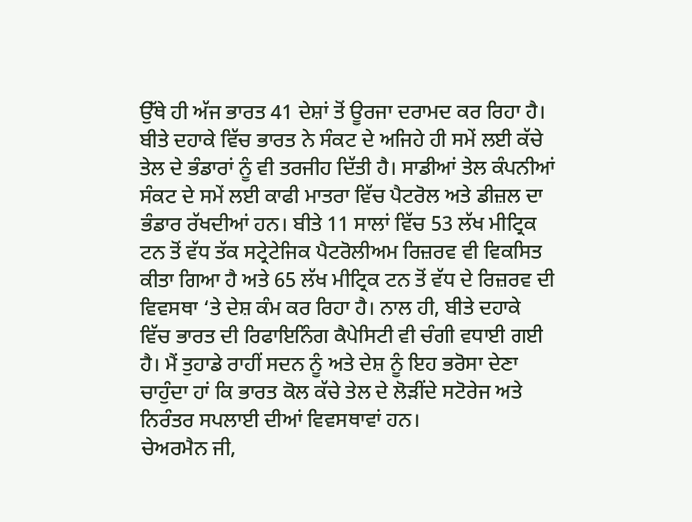ਉੱਥੇ ਹੀ ਅੱਜ ਭਾਰਤ 41 ਦੇਸ਼ਾਂ ਤੋਂ ਊਰਜਾ ਦਰਾਮਦ ਕਰ ਰਿਹਾ ਹੈ। ਬੀਤੇ ਦਹਾਕੇ ਵਿੱਚ ਭਾਰਤ ਨੇ ਸੰਕਟ ਦੇ ਅਜਿਹੇ ਹੀ ਸਮੇਂ ਲਈ ਕੱਚੇ ਤੇਲ ਦੇ ਭੰਡਾਰਾਂ ਨੂੰ ਵੀ ਤਰਜੀਹ ਦਿੱਤੀ ਹੈ। ਸਾਡੀਆਂ ਤੇਲ ਕੰਪਨੀਆਂ ਸੰਕਟ ਦੇ ਸਮੇਂ ਲਈ ਕਾਫੀ ਮਾਤਰਾ ਵਿੱਚ ਪੈਟਰੋਲ ਅਤੇ ਡੀਜ਼ਲ ਦਾ ਭੰਡਾਰ ਰੱਖਦੀਆਂ ਹਨ। ਬੀਤੇ 11 ਸਾਲਾਂ ਵਿੱਚ 53 ਲੱਖ ਮੀਟ੍ਰਿਕ ਟਨ ਤੋਂ ਵੱਧ ਤੱਕ ਸਟ੍ਰੇਟੇਜਿਕ ਪੈਟਰੋਲੀਅਮ ਰਿਜ਼ਰਵ ਵੀ ਵਿਕਸਿਤ ਕੀਤਾ ਗਿਆ ਹੈ ਅਤੇ 65 ਲੱਖ ਮੀਟ੍ਰਿਕ ਟਨ ਤੋਂ ਵੱਧ ਦੇ ਰਿਜ਼ਰਵ ਦੀ ਵਿਵਸਥਾ ‘ਤੇ ਦੇਸ਼ ਕੰਮ ਕਰ ਰਿਹਾ ਹੈ। ਨਾਲ ਹੀ, ਬੀਤੇ ਦਹਾਕੇ ਵਿੱਚ ਭਾਰਤ ਦੀ ਰਿਫਾਇਨਿੰਗ ਕੈਪੇਸਿਟੀ ਵੀ ਚੰਗੀ ਵਧਾਈ ਗਈ ਹੈ। ਮੈਂ ਤੁਹਾਡੇ ਰਾਹੀਂ ਸਦਨ ਨੂੰ ਅਤੇ ਦੇਸ਼ ਨੂੰ ਇਹ ਭਰੋਸਾ ਦੇਣਾ ਚਾਹੁੰਦਾ ਹਾਂ ਕਿ ਭਾਰਤ ਕੋਲ ਕੱਚੇ ਤੇਲ ਦੇ ਲੋੜੀਂਦੇ ਸਟੋਰੇਜ ਅਤੇ ਨਿਰੰਤਰ ਸਪਲਾਈ ਦੀਆਂ ਵਿਵਸਥਾਵਾਂ ਹਨ।
ਚੇਅਰਮੈਨ ਜੀ,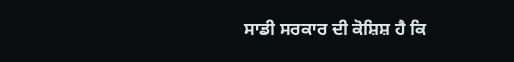ਸਾਡੀ ਸਰਕਾਰ ਦੀ ਕੋਸ਼ਿਸ਼ ਹੈ ਕਿ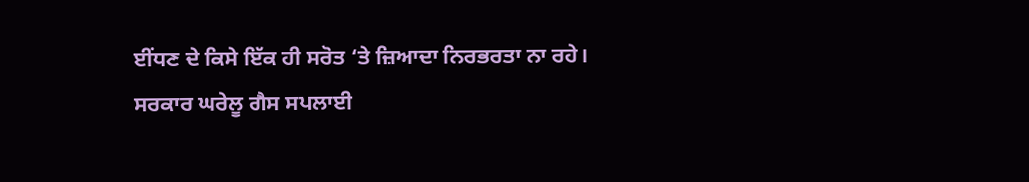ਈਂਧਣ ਦੇ ਕਿਸੇ ਇੱਕ ਹੀ ਸਰੋਤ ‘ਤੇ ਜ਼ਿਆਦਾ ਨਿਰਭਰਤਾ ਨਾ ਰਹੇ। ਸਰਕਾਰ ਘਰੇਲੂ ਗੈਸ ਸਪਲਾਈ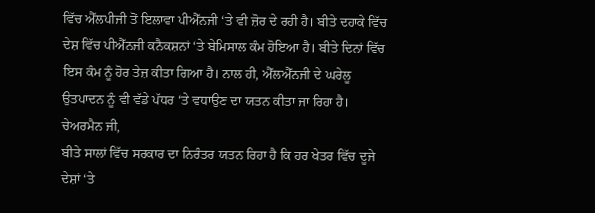ਵਿੱਚ ਐੱਲਪੀਜੀ ਤੋਂ ਇਲਾਵਾ ਪੀਐੱਨਜੀ ‘ਤੇ ਵੀ ਜ਼ੋਰ ਦੇ ਰਹੀ ਹੈ। ਬੀਤੇ ਦਹਾਕੇ ਵਿੱਚ ਦੇਸ਼ ਵਿੱਚ ਪੀਐੱਨਜੀ ਕਨੈਕਸ਼ਨਾਂ ‘ਤੇ ਬੇਮਿਸਾਲ ਕੰਮ ਹੋਇਆ ਹੈ। ਬੀਤੇ ਦਿਨਾਂ ਵਿੱਚ ਇਸ ਕੰਮ ਨੂੰ ਹੋਰ ਤੇਜ਼ ਕੀਤਾ ਗਿਆ ਹੈ। ਨਾਲ ਹੀ, ਐੱਲਐੱਨਜੀ ਦੇ ਘਰੇਲੂ ਉਤਪਾਦਨ ਨੂੰ ਵੀ ਵੱਡੇ ਪੱਧਰ ‘ਤੇ ਵਧਾਉਣ ਦਾ ਯਤਨ ਕੀਤਾ ਜਾ ਰਿਹਾ ਹੈ।
ਚੇਅਰਮੈਨ ਜੀ,
ਬੀਤੇ ਸਾਲਾਂ ਵਿੱਚ ਸਰਕਾਰ ਦਾ ਨਿਰੰਤਰ ਯਤਨ ਰਿਹਾ ਹੈ ਕਿ ਹਰ ਖੇਤਰ ਵਿੱਚ ਦੂਜੇ ਦੇਸ਼ਾਂ ‘ਤੇ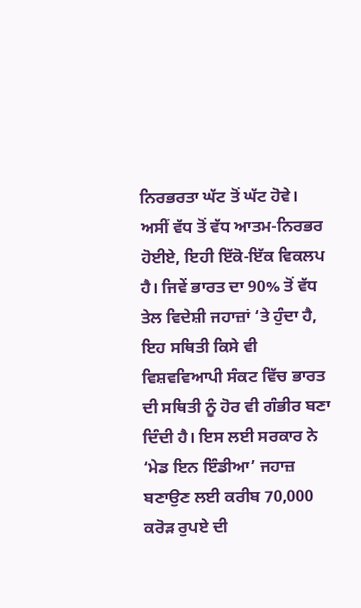ਨਿਰਭਰਤਾ ਘੱਟ ਤੋਂ ਘੱਟ ਹੋਵੇ। ਅਸੀਂ ਵੱਧ ਤੋਂ ਵੱਧ ਆਤਮ-ਨਿਰਭਰ ਹੋਈਏ, ਇਹੀ ਇੱਕੋ-ਇੱਕ ਵਿਕਲਪ ਹੈ। ਜਿਵੇਂ ਭਾਰਤ ਦਾ 90% ਤੋਂ ਵੱਧ ਤੇਲ ਵਿਦੇਸ਼ੀ ਜਹਾਜ਼ਾਂ ‘ਤੇ ਹੁੰਦਾ ਹੈ, ਇਹ ਸਥਿਤੀ ਕਿਸੇ ਵੀ ਵਿਸ਼ਵਵਿਆਪੀ ਸੰਕਟ ਵਿੱਚ ਭਾਰਤ ਦੀ ਸਥਿਤੀ ਨੂੰ ਹੋਰ ਵੀ ਗੰਭੀਰ ਬਣਾ ਦਿੰਦੀ ਹੈ। ਇਸ ਲਈ ਸਰਕਾਰ ਨੇ ‘ਮੇਡ ਇਨ ਇੰਡੀਆ’ ਜਹਾਜ਼ ਬਣਾਉਣ ਲਈ ਕਰੀਬ 70,000 ਕਰੋੜ ਰੁਪਏ ਦੀ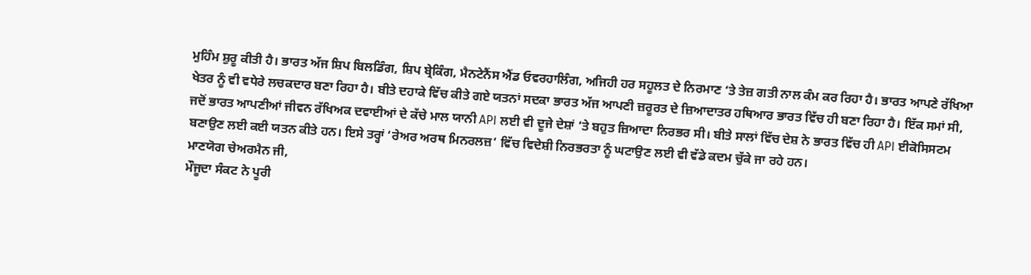ਮੁਹਿੰਮ ਸ਼ੁਰੂ ਕੀਤੀ ਹੈ। ਭਾਰਤ ਅੱਜ ਸ਼ਿਪ ਬਿਲਡਿੰਗ, ਸ਼ਿਪ ਬ੍ਰੇਕਿੰਗ, ਮੈਨਟੇਨੈਂਸ ਐਂਡ ਓਵਰਹਾਲਿੰਗ, ਅਜਿਹੀ ਹਰ ਸਹੂਲਤ ਦੇ ਨਿਰਮਾਣ ‘ਤੇ ਤੇਜ਼ ਗਤੀ ਨਾਲ ਕੰਮ ਕਰ ਰਿਹਾ ਹੈ। ਭਾਰਤ ਆਪਣੇ ਰੱਖਿਆ ਖੇਤਰ ਨੂੰ ਵੀ ਵਧੇਰੇ ਲਚਕਦਾਰ ਬਣਾ ਰਿਹਾ ਹੈ। ਬੀਤੇ ਦਹਾਕੇ ਵਿੱਚ ਕੀਤੇ ਗਏ ਯਤਨਾਂ ਸਦਕਾ ਭਾਰਤ ਅੱਜ ਆਪਣੀ ਜ਼ਰੂਰਤ ਦੇ ਜ਼ਿਆਦਾਤਰ ਹਥਿਆਰ ਭਾਰਤ ਵਿੱਚ ਹੀ ਬਣਾ ਰਿਹਾ ਹੈ। ਇੱਕ ਸਮਾਂ ਸੀ, ਜਦੋਂ ਭਾਰਤ ਆਪਣੀਆਂ ਜੀਵਨ ਰੱਖਿਅਕ ਦਵਾਈਆਂ ਦੇ ਕੱਚੇ ਮਾਲ ਯਾਨੀ API ਲਈ ਵੀ ਦੂਜੇ ਦੇਸ਼ਾਂ ‘ਤੇ ਬਹੁਤ ਜ਼ਿਆਦਾ ਨਿਰਭਰ ਸੀ। ਬੀਤੇ ਸਾਲਾਂ ਵਿੱਚ ਦੇਸ਼ ਨੇ ਭਾਰਤ ਵਿੱਚ ਹੀ API ਈਕੋਸਿਸਟਮ ਬਣਾਉਣ ਲਈ ਕਈ ਯਤਨ ਕੀਤੇ ਹਨ। ਇਸੇ ਤਰ੍ਹਾਂ ‘ਰੇਅਰ ਅਰਥ ਮਿਨਰਲਜ਼’ ਵਿੱਚ ਵਿਦੇਸ਼ੀ ਨਿਰਭਰਤਾ ਨੂੰ ਘਟਾਉਣ ਲਈ ਵੀ ਵੱਡੇ ਕਦਮ ਚੁੱਕੇ ਜਾ ਰਹੇ ਹਨ।
ਮਾਣਯੋਗ ਚੇਅਰਮੈਨ ਜੀ,
ਮੌਜੂਦਾ ਸੰਕਟ ਨੇ ਪੂਰੀ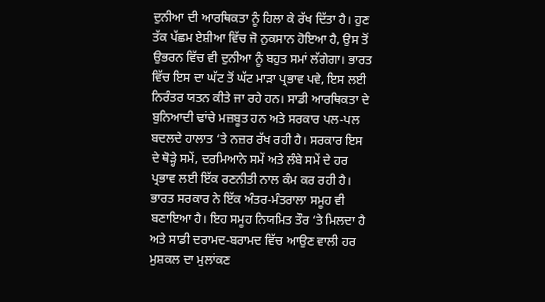ਦੁਨੀਆ ਦੀ ਆਰਥਿਕਤਾ ਨੂੰ ਹਿਲਾ ਕੇ ਰੱਖ ਦਿੱਤਾ ਹੈ। ਹੁਣ ਤੱਕ ਪੱਛਮ ਏਸ਼ੀਆ ਵਿੱਚ ਜੋ ਨੁਕਸਾਨ ਹੋਇਆ ਹੈ, ਉਸ ਤੋਂ ਉਭਰਨ ਵਿੱਚ ਵੀ ਦੁਨੀਆ ਨੂੰ ਬਹੁਤ ਸਮਾਂ ਲੱਗੇਗਾ। ਭਾਰਤ ਵਿੱਚ ਇਸ ਦਾ ਘੱਟ ਤੋਂ ਘੱਟ ਮਾੜਾ ਪ੍ਰਭਾਵ ਪਵੇ, ਇਸ ਲਈ ਨਿਰੰਤਰ ਯਤਨ ਕੀਤੇ ਜਾ ਰਹੇ ਹਨ। ਸਾਡੀ ਆਰਥਿਕਤਾ ਦੇ ਬੁਨਿਆਦੀ ਢਾਂਚੇ ਮਜ਼ਬੂਤ ਹਨ ਅਤੇ ਸਰਕਾਰ ਪਲ-ਪਲ ਬਦਲਦੇ ਹਾਲਾਤ ‘ਤੇ ਨਜ਼ਰ ਰੱਖ ਰਹੀ ਹੈ। ਸਰਕਾਰ ਇਸ ਦੇ ਥੋੜ੍ਹੇ ਸਮੇਂ, ਦਰਮਿਆਨੇ ਸਮੇਂ ਅਤੇ ਲੰਬੇ ਸਮੇਂ ਦੇ ਹਰ ਪ੍ਰਭਾਵ ਲਈ ਇੱਕ ਰਣਨੀਤੀ ਨਾਲ ਕੰਮ ਕਰ ਰਹੀ ਹੈ। ਭਾਰਤ ਸਰਕਾਰ ਨੇ ਇੱਕ ਅੰਤਰ-ਮੰਤਰਾਲਾ ਸਮੂਹ ਵੀ ਬਣਾਇਆ ਹੈ। ਇਹ ਸਮੂਹ ਨਿਯਮਿਤ ਤੌਰ ‘ਤੇ ਮਿਲਦਾ ਹੈ ਅਤੇ ਸਾਡੀ ਦਰਾਮਦ-ਬਰਾਮਦ ਵਿੱਚ ਆਉਣ ਵਾਲੀ ਹਰ ਮੁਸ਼ਕਲ ਦਾ ਮੁਲਾਂਕਣ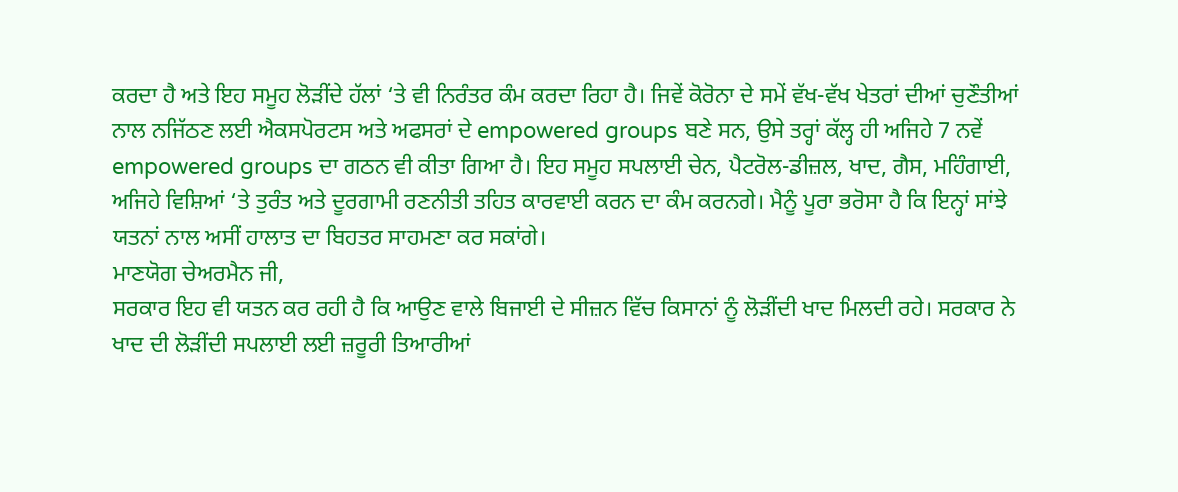ਕਰਦਾ ਹੈ ਅਤੇ ਇਹ ਸਮੂਹ ਲੋੜੀਂਦੇ ਹੱਲਾਂ ‘ਤੇ ਵੀ ਨਿਰੰਤਰ ਕੰਮ ਕਰਦਾ ਰਿਹਾ ਹੈ। ਜਿਵੇਂ ਕੋਰੋਨਾ ਦੇ ਸਮੇਂ ਵੱਖ-ਵੱਖ ਖੇਤਰਾਂ ਦੀਆਂ ਚੁਣੌਤੀਆਂ ਨਾਲ ਨਜਿੱਠਣ ਲਈ ਐਕਸਪੋਰਟਸ ਅਤੇ ਅਫਸਰਾਂ ਦੇ empowered groups ਬਣੇ ਸਨ, ਉਸੇ ਤਰ੍ਹਾਂ ਕੱਲ੍ਹ ਹੀ ਅਜਿਹੇ 7 ਨਵੇਂ empowered groups ਦਾ ਗਠਨ ਵੀ ਕੀਤਾ ਗਿਆ ਹੈ। ਇਹ ਸਮੂਹ ਸਪਲਾਈ ਚੇਨ, ਪੈਟਰੋਲ-ਡੀਜ਼ਲ, ਖਾਦ, ਗੈਸ, ਮਹਿੰਗਾਈ, ਅਜਿਹੇ ਵਿਸ਼ਿਆਂ ‘ਤੇ ਤੁਰੰਤ ਅਤੇ ਦੂਰਗਾਮੀ ਰਣਨੀਤੀ ਤਹਿਤ ਕਾਰਵਾਈ ਕਰਨ ਦਾ ਕੰਮ ਕਰਨਗੇ। ਮੈਨੂੰ ਪੂਰਾ ਭਰੋਸਾ ਹੈ ਕਿ ਇਨ੍ਹਾਂ ਸਾਂਝੇ ਯਤਨਾਂ ਨਾਲ ਅਸੀਂ ਹਾਲਾਤ ਦਾ ਬਿਹਤਰ ਸਾਹਮਣਾ ਕਰ ਸਕਾਂਗੇ।
ਮਾਣਯੋਗ ਚੇਅਰਮੈਨ ਜੀ,
ਸਰਕਾਰ ਇਹ ਵੀ ਯਤਨ ਕਰ ਰਹੀ ਹੈ ਕਿ ਆਉਣ ਵਾਲੇ ਬਿਜਾਈ ਦੇ ਸੀਜ਼ਨ ਵਿੱਚ ਕਿਸਾਨਾਂ ਨੂੰ ਲੋੜੀਂਦੀ ਖਾਦ ਮਿਲਦੀ ਰਹੇ। ਸਰਕਾਰ ਨੇ ਖਾਦ ਦੀ ਲੋੜੀਂਦੀ ਸਪਲਾਈ ਲਈ ਜ਼ਰੂਰੀ ਤਿਆਰੀਆਂ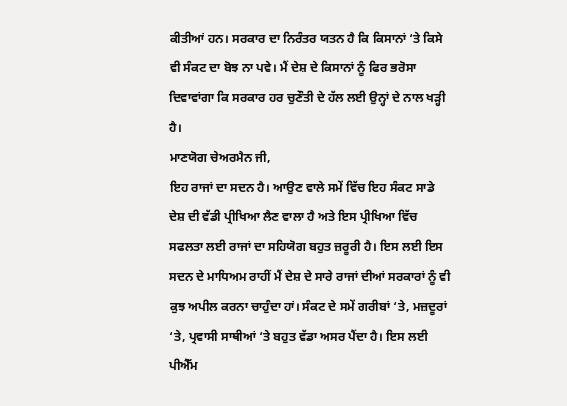ਕੀਤੀਆਂ ਹਨ। ਸਰਕਾਰ ਦਾ ਨਿਰੰਤਰ ਯਤਨ ਹੈ ਕਿ ਕਿਸਾਨਾਂ ‘ਤੇ ਕਿਸੇ ਵੀ ਸੰਕਟ ਦਾ ਬੋਝ ਨਾ ਪਵੇ। ਮੈਂ ਦੇਸ਼ ਦੇ ਕਿਸਾਨਾਂ ਨੂੰ ਫਿਰ ਭਰੋਸਾ ਦਿਵਾਵਾਂਗਾ ਕਿ ਸਰਕਾਰ ਹਰ ਚੁਣੌਤੀ ਦੇ ਹੱਲ ਲਈ ਉਨ੍ਹਾਂ ਦੇ ਨਾਲ ਖੜ੍ਹੀ ਹੈ।
ਮਾਣਯੋਗ ਚੇਅਰਮੈਨ ਜੀ,
ਇਹ ਰਾਜਾਂ ਦਾ ਸਦਨ ਹੈ। ਆਉਣ ਵਾਲੇ ਸਮੇਂ ਵਿੱਚ ਇਹ ਸੰਕਟ ਸਾਡੇ ਦੇਸ਼ ਦੀ ਵੱਡੀ ਪ੍ਰੀਖਿਆ ਲੈਣ ਵਾਲਾ ਹੈ ਅਤੇ ਇਸ ਪ੍ਰੀਖਿਆ ਵਿੱਚ ਸਫਲਤਾ ਲਈ ਰਾਜਾਂ ਦਾ ਸਹਿਯੋਗ ਬਹੁਤ ਜ਼ਰੂਰੀ ਹੈ। ਇਸ ਲਈ ਇਸ ਸਦਨ ਦੇ ਮਾਧਿਅਮ ਰਾਹੀਂ ਮੈਂ ਦੇਸ਼ ਦੇ ਸਾਰੇ ਰਾਜਾਂ ਦੀਆਂ ਸਰਕਾਰਾਂ ਨੂੰ ਵੀ ਕੁਝ ਅਪੀਲ ਕਰਨਾ ਚਾਹੁੰਦਾ ਹਾਂ। ਸੰਕਟ ਦੇ ਸਮੇਂ ਗਰੀਬਾਂ ‘ਤੇ, ਮਜ਼ਦੂਰਾਂ ‘ਤੇ, ਪ੍ਰਵਾਸੀ ਸਾਥੀਆਂ ‘ਤੇ ਬਹੁਤ ਵੱਡਾ ਅਸਰ ਪੈਂਦਾ ਹੈ। ਇਸ ਲਈ ਪੀਐੱਮ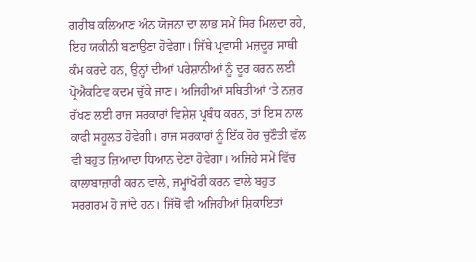ਗਰੀਬ ਕਲਿਆਣ ਅੰਨ ਯੋਜਨਾ ਦਾ ਲਾਭ ਸਮੇਂ ਸਿਰ ਮਿਲਦਾ ਰਹੇ, ਇਹ ਯਕੀਨੀ ਬਣਾਉਣਾ ਹੋਵੇਗਾ। ਜਿੱਥੇ ਪ੍ਰਵਾਸੀ ਮਜ਼ਦੂਰ ਸਾਥੀ ਕੰਮ ਕਰਦੇ ਹਨ, ਉਨ੍ਹਾਂ ਦੀਆਂ ਪਰੇਸ਼ਾਨੀਆਂ ਨੂੰ ਦੂਰ ਕਰਨ ਲਈ ਪ੍ਰੋਐਕਟਿਵ ਕਦਮ ਚੁੱਕੇ ਜਾਣ। ਅਜਿਹੀਆਂ ਸਥਿਤੀਆਂ ‘ਤੇ ਨਜ਼ਰ ਰੱਖਣ ਲਈ ਰਾਜ ਸਰਕਾਰਾਂ ਵਿਸ਼ੇਸ਼ ਪ੍ਰਬੰਧ ਕਰਨ, ਤਾਂ ਇਸ ਨਾਲ ਕਾਫੀ ਸਹੂਲਤ ਹੋਵੇਗੀ। ਰਾਜ ਸਰਕਾਰਾਂ ਨੂੰ ਇੱਕ ਹੋਰ ਚੁਣੌਤੀ ਵੱਲ ਵੀ ਬਹੁਤ ਜ਼ਿਆਦਾ ਧਿਆਨ ਦੇਣਾ ਹੋਵੇਗਾ। ਅਜਿਹੇ ਸਮੇਂ ਵਿੱਚ ਕਾਲਾਬਾਜ਼ਾਰੀ ਕਰਨ ਵਾਲੇ, ਜਮ੍ਹਾਂਖੋਰੀ ਕਰਨ ਵਾਲੇ ਬਹੁਤ ਸਰਗਰਮ ਹੋ ਜਾਂਦੇ ਹਨ। ਜਿੱਥੋਂ ਵੀ ਅਜਿਹੀਆਂ ਸ਼ਿਕਾਇਤਾਂ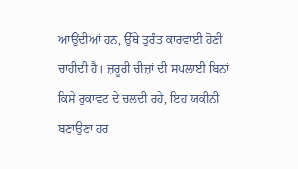ਆਉਂਦੀਆਂ ਹਨ, ਉੱਥੇ ਤੁਰੰਤ ਕਾਰਵਾਈ ਹੋਣੀ ਚਾਹੀਦੀ ਹੈ। ਜ਼ਰੂਰੀ ਚੀਜ਼ਾਂ ਦੀ ਸਪਲਾਈ ਬਿਨਾਂ ਕਿਸੇ ਰੁਕਾਵਟ ਦੇ ਚਲਦੀ ਰਹੇ, ਇਹ ਯਕੀਨੀ ਬਣਾਉਣਾ ਹਰ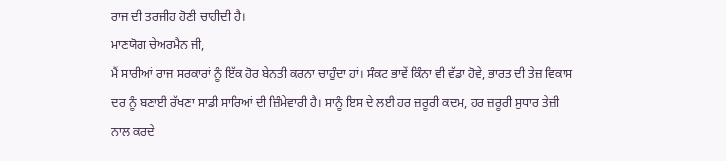ਰਾਜ ਦੀ ਤਰਜੀਹ ਹੋਣੀ ਚਾਹੀਦੀ ਹੈ।
ਮਾਣਯੋਗ ਚੇਅਰਮੈਨ ਜੀ,
ਮੈਂ ਸਾਰੀਆਂ ਰਾਜ ਸਰਕਾਰਾਂ ਨੂੰ ਇੱਕ ਹੋਰ ਬੇਨਤੀ ਕਰਨਾ ਚਾਹੁੰਦਾ ਹਾਂ। ਸੰਕਟ ਭਾਵੇਂ ਕਿੰਨਾ ਵੀ ਵੱਡਾ ਹੋਵੇ, ਭਾਰਤ ਦੀ ਤੇਜ਼ ਵਿਕਾਸ ਦਰ ਨੂੰ ਬਣਾਈ ਰੱਖਣਾ ਸਾਡੀ ਸਾਰਿਆਂ ਦੀ ਜ਼ਿੰਮੇਵਾਰੀ ਹੈ। ਸਾਨੂੰ ਇਸ ਦੇ ਲਈ ਹਰ ਜ਼ਰੂਰੀ ਕਦਮ, ਹਰ ਜ਼ਰੂਰੀ ਸੁਧਾਰ ਤੇਜ਼ੀ ਨਾਲ ਕਰਦੇ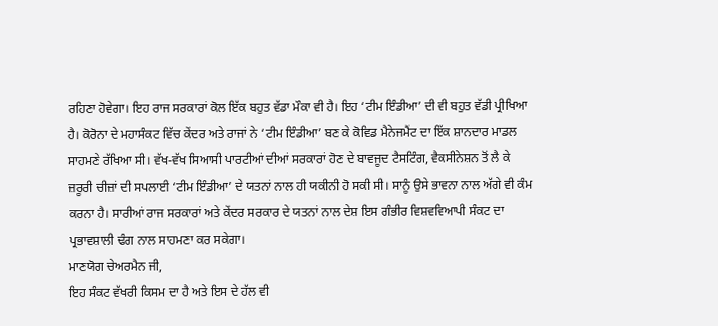ਰਹਿਣਾ ਹੋਵੇਗਾ। ਇਹ ਰਾਜ ਸਰਕਾਰਾਂ ਕੋਲ ਇੱਕ ਬਹੁਤ ਵੱਡਾ ਮੌਕਾ ਵੀ ਹੈ। ਇਹ ‘ਟੀਮ ਇੰਡੀਆ’ ਦੀ ਵੀ ਬਹੁਤ ਵੱਡੀ ਪ੍ਰੀਖਿਆ ਹੈ। ਕੋਰੋਨਾ ਦੇ ਮਹਾਸੰਕਟ ਵਿੱਚ ਕੇਂਦਰ ਅਤੇ ਰਾਜਾਂ ਨੇ ‘ਟੀਮ ਇੰਡੀਆ’ ਬਣ ਕੇ ਕੋਵਿਡ ਮੈਨੇਜਮੈਂਟ ਦਾ ਇੱਕ ਸ਼ਾਨਦਾਰ ਮਾਡਲ ਸਾਹਮਣੇ ਰੱਖਿਆ ਸੀ। ਵੱਖ-ਵੱਖ ਸਿਆਸੀ ਪਾਰਟੀਆਂ ਦੀਆਂ ਸਰਕਾਰਾਂ ਹੋਣ ਦੇ ਬਾਵਜੂਦ ਟੈਸਟਿੰਗ, ਵੈਕਸੀਨੇਸ਼ਨ ਤੋਂ ਲੈ ਕੇ ਜ਼ਰੂਰੀ ਚੀਜ਼ਾਂ ਦੀ ਸਪਲਾਈ ‘ਟੀਮ ਇੰਡੀਆ’ ਦੇ ਯਤਨਾਂ ਨਾਲ ਹੀ ਯਕੀਨੀ ਹੋ ਸਕੀ ਸੀ। ਸਾਨੂੰ ਉਸੇ ਭਾਵਨਾ ਨਾਲ ਅੱਗੇ ਵੀ ਕੰਮ ਕਰਨਾ ਹੈ। ਸਾਰੀਆਂ ਰਾਜ ਸਰਕਾਰਾਂ ਅਤੇ ਕੇਂਦਰ ਸਰਕਾਰ ਦੇ ਯਤਨਾਂ ਨਾਲ ਦੇਸ਼ ਇਸ ਗੰਭੀਰ ਵਿਸ਼ਵਵਿਆਪੀ ਸੰਕਟ ਦਾ ਪ੍ਰਭਾਵਸ਼ਾਲੀ ਢੰਗ ਨਾਲ ਸਾਹਮਣਾ ਕਰ ਸਕੇਗਾ।
ਮਾਣਯੋਗ ਚੇਅਰਮੈਨ ਜੀ,
ਇਹ ਸੰਕਟ ਵੱਖਰੀ ਕਿਸਮ ਦਾ ਹੈ ਅਤੇ ਇਸ ਦੇ ਹੱਲ ਵੀ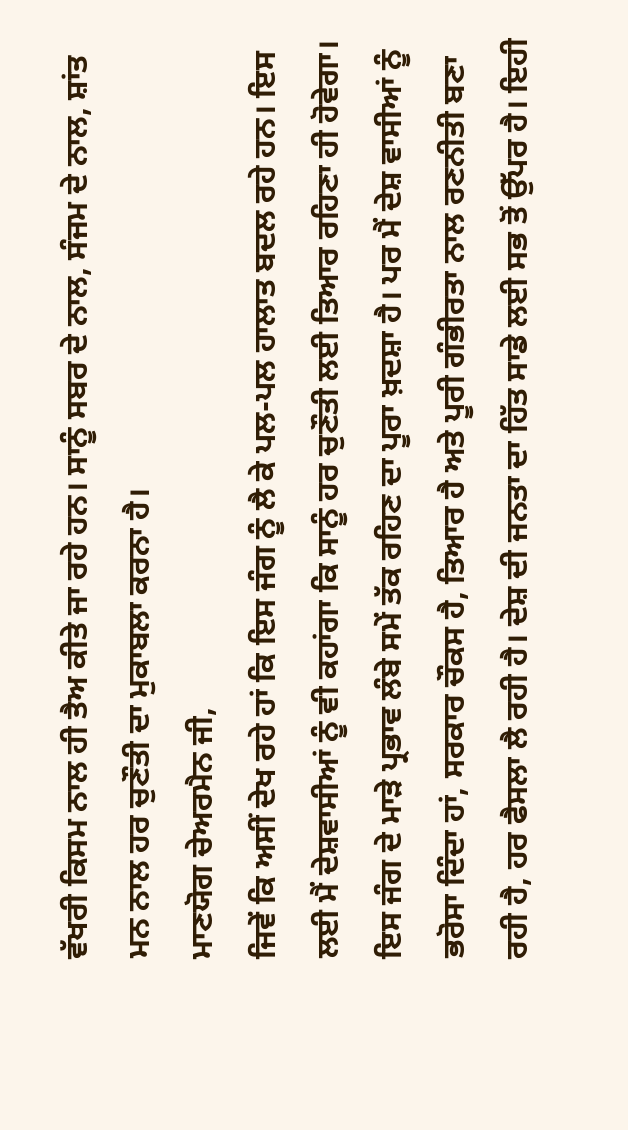ਵੱਖਰੀ ਕਿਸਮ ਨਾਲ ਹੀ ਤੈਅ ਕੀਤੇ ਜਾ ਰਹੇ ਹਨ। ਸਾਨੂੰ ਸਬਰ ਦੇ ਨਾਲ, ਸੰਜਮ ਦੇ ਨਾਲ, ਸ਼ਾਂਤ ਮਨ ਨਾਲ ਹਰ ਚੁਣੌਤੀ ਦਾ ਮੁਕਾਬਲਾ ਕਰਨਾ ਹੈ।
ਮਾਣਯੋਗ ਚੇਅਰਮੈਨ ਜੀ,
ਜਿਵੇਂ ਕਿ ਅਸੀਂ ਦੇਖ ਰਹੇ ਹਾਂ ਕਿ ਇਸ ਜੰਗ ਨੂੰ ਲੈ ਕੇ ਪਲ-ਪਲ ਹਾਲਾਤ ਬਦਲ ਰਹੇ ਹਨ। ਇਸ ਲਈ ਮੈਂ ਦੇਸ਼ਵਾਸੀਆਂ ਨੂੰ ਵੀ ਕਹਾਂਗਾ ਕਿ ਸਾਨੂੰ ਹਰ ਚੁਣੌਤੀ ਲਈ ਤਿਆਰ ਰਹਿਣਾ ਹੀ ਹੋਵੇਗਾ। ਇਸ ਜੰਗ ਦੇ ਮਾੜੇ ਪ੍ਰਭਾਵ ਲੰਬੇ ਸਮੇਂ ਤੱਕ ਰਹਿਣ ਦਾ ਪੂਰਾ ਖ਼ਦਸ਼ਾ ਹੈ। ਪਰ ਮੈਂ ਦੇਸ਼ ਵਾਸੀਆਂ ਨੂੰ ਭਰੋਸਾ ਦਿੰਦਾ ਹਾਂ, ਸਰਕਾਰ ਚੌਕਸ ਹੈ, ਤਿਆਰ ਹੈ ਅਤੇ ਪੂਰੀ ਗੰਭੀਰਤਾ ਨਾਲ ਰਣਨੀਤੀ ਬਣਾ ਰਹੀ ਹੈ, ਹਰ ਫੈਸਲਾ ਲੈ ਰਹੀ ਹੈ। ਦੇਸ਼ ਦੀ ਜਨਤਾ ਦਾ ਹਿੱਤ ਸਾਡੇ ਲਈ ਸਭ ਤੋਂ ਉੱਪਰ ਹੈ। ਇਹੀ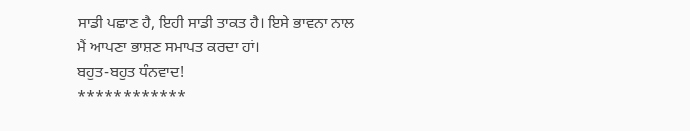ਸਾਡੀ ਪਛਾਣ ਹੈ, ਇਹੀ ਸਾਡੀ ਤਾਕਤ ਹੈ। ਇਸੇ ਭਾਵਨਾ ਨਾਲ ਮੈਂ ਆਪਣਾ ਭਾਸ਼ਣ ਸਮਾਪਤ ਕਰਦਾ ਹਾਂ।
ਬਹੁਤ-ਬਹੁਤ ਧੰਨਵਾਦ!
************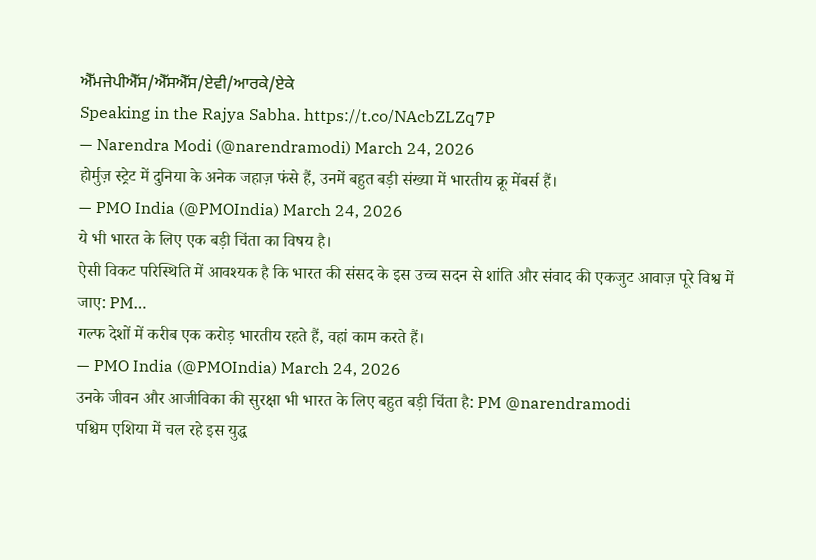ਐੱਮਜੇਪੀਐੱਸ/ਐੱਸਐੱਸ/ਏਵੀ/ਆਰਕੇ/ਏਕੇ
Speaking in the Rajya Sabha. https://t.co/NAcbZLZq7P
— Narendra Modi (@narendramodi) March 24, 2026
होर्मुज़ स्ट्रेट में दुनिया के अनेक जहाज़ फंसे हैं, उनमें बहुत बड़ी संख्या में भारतीय क्रू मेंबर्स हैं।
— PMO India (@PMOIndia) March 24, 2026
ये भी भारत के लिए एक बड़ी चिंता का विषय है।
ऐसी विकट परिस्थिति में आवश्यक है कि भारत की संसद के इस उच्च सदन से शांति और संवाद की एकजुट आवाज़ पूरे विश्व में जाए: PM…
गल्फ देशों में करीब एक करोड़ भारतीय रहते हैं, वहां काम करते हैं।
— PMO India (@PMOIndia) March 24, 2026
उनके जीवन और आजीविका की सुरक्षा भी भारत के लिए बहुत बड़ी चिंता है: PM @narendramodi
पश्चिम एशिया में चल रहे इस युद्ध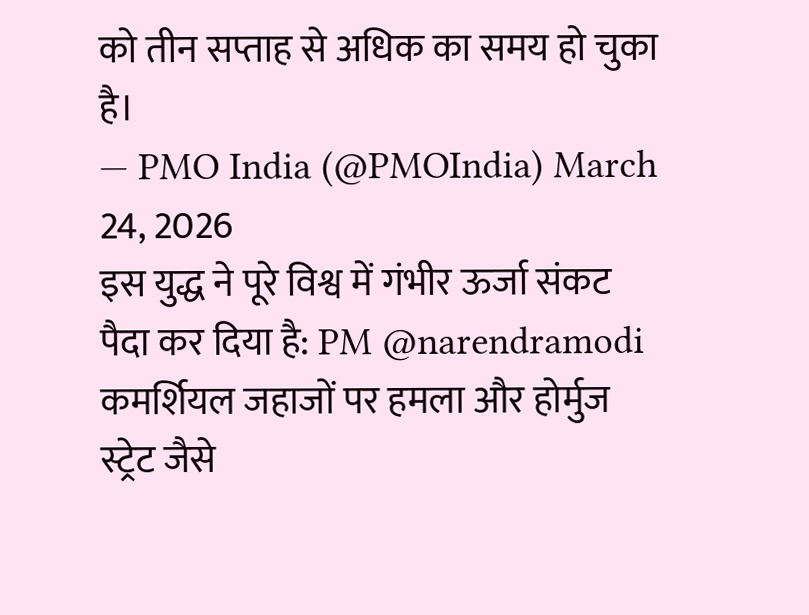को तीन सप्ताह से अधिक का समय हो चुका है।
— PMO India (@PMOIndia) March 24, 2026
इस युद्ध ने पूरे विश्व में गंभीर ऊर्जा संकट पैदा कर दिया है: PM @narendramodi
कमर्शियल जहाजों पर हमला और होर्मुज स्ट्रेट जैसे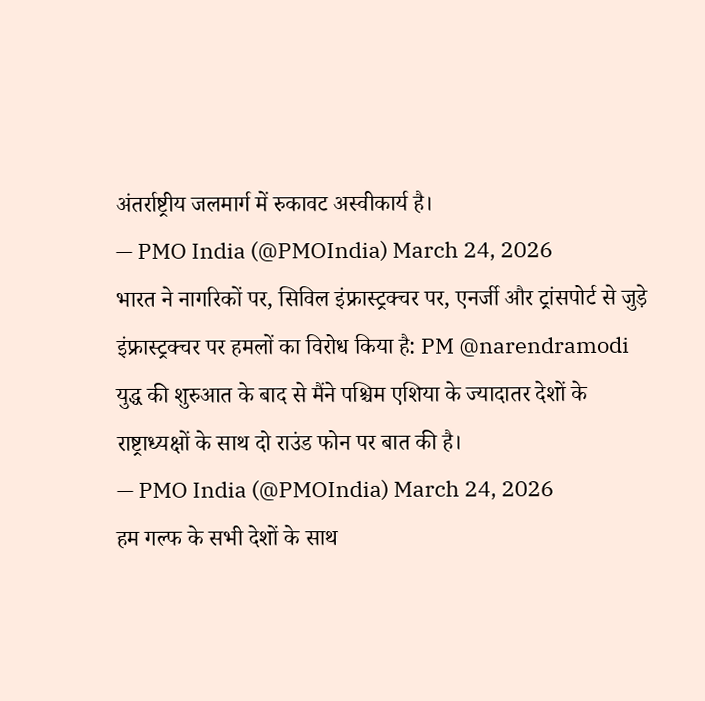अंतर्राष्ट्रीय जलमार्ग में रुकावट अस्वीकार्य है।
— PMO India (@PMOIndia) March 24, 2026
भारत ने नागरिकों पर, सिविल इंफ्रास्ट्रक्चर पर, एनर्जी और ट्रांसपोर्ट से जुड़े इंफ्रास्ट्रक्चर पर हमलों का विरोध किया है: PM @narendramodi
युद्ध की शुरुआत के बाद से मैंने पश्चिम एशिया के ज्यादातर देशों के राष्ट्राध्यक्षों के साथ दो राउंड फोन पर बात की है।
— PMO India (@PMOIndia) March 24, 2026
हम गल्फ के सभी देशों के साथ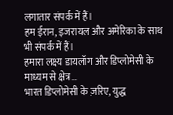लगातार संपर्क में हैं।
हम ईरान, इजरायल और अमेरिका के साथ भी संपर्क में हैं।
हमारा लक्ष्य डायलॉग और डिप्लोमेसी के माध्यम से क्षेत्र…
भारत डिप्लोमेसी के ज़रिए, युद्ध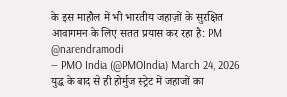के इस माहौल में भी भारतीय जहाज़ों के सुरक्षित आवागमन के लिए सतत प्रयास कर रहा है: PM @narendramodi
— PMO India (@PMOIndia) March 24, 2026
युद्ध के बाद से ही होर्मुज स्ट्रेट में जहाजों का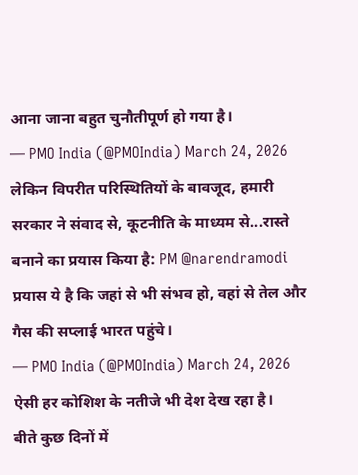आना जाना बहुत चुनौतीपूर्ण हो गया है।
— PMO India (@PMOIndia) March 24, 2026
लेकिन विपरीत परिस्थितियों के बावजूद, हमारी सरकार ने संवाद से, कूटनीति के माध्यम से...रास्ते बनाने का प्रयास किया है: PM @narendramodi
प्रयास ये है कि जहां से भी संभव हो, वहां से तेल और गैस की सप्लाई भारत पहुंचे।
— PMO India (@PMOIndia) March 24, 2026
ऐसी हर कोशिश के नतीजे भी देश देख रहा है।
बीते कुछ दिनों में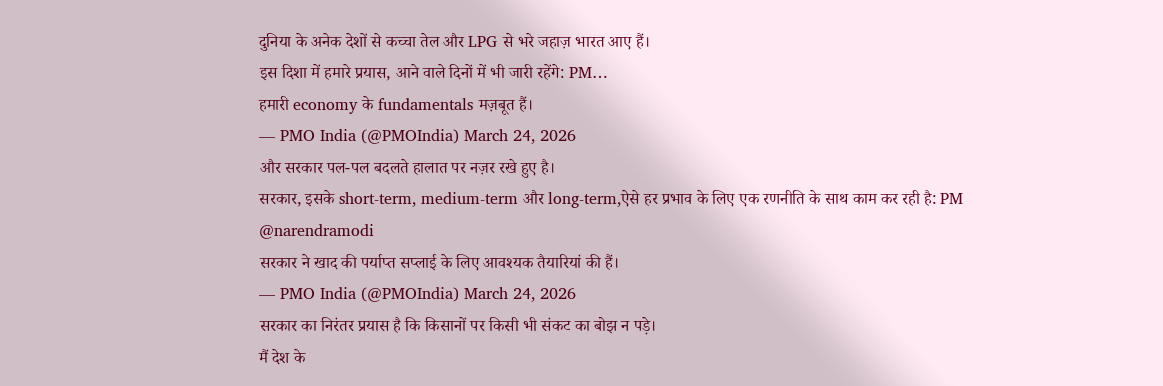दुनिया के अनेक देशों से कच्चा तेल और LPG से भरे जहाज़ भारत आए हैं।
इस दिशा में हमारे प्रयास, आने वाले दिनों में भी जारी रहेंगे: PM…
हमारी economy के fundamentals मज़बूत हैं।
— PMO India (@PMOIndia) March 24, 2026
और सरकार पल-पल बदलते हालात पर नज़र रखे हुए है।
सरकार, इसके short-term, medium-term और long-term,ऐसे हर प्रभाव के लिए एक रणनीति के साथ काम कर रही है: PM @narendramodi
सरकार ने खाद की पर्याप्त सप्लाई के लिए आवश्यक तैयारियां की हैं।
— PMO India (@PMOIndia) March 24, 2026
सरकार का निरंतर प्रयास है कि किसानों पर किसी भी संकट का बोझ न पड़े।
मैं देश के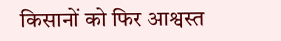किसानों को फिर आश्वस्त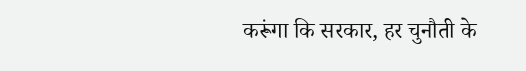करूंगा कि सरकार, हर चुनौती के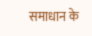समाधान के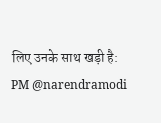लिए उनके साथ खड़ी है: PM @narendramodi